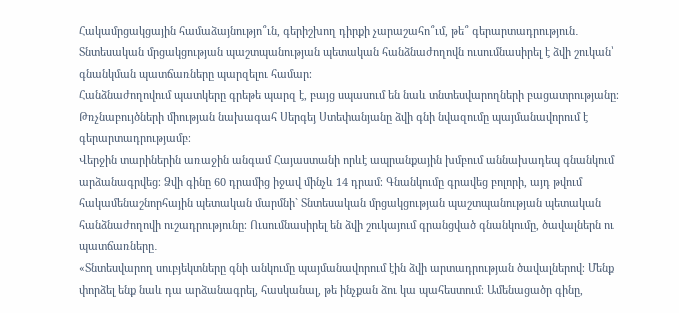Հակամրցակցային համաձայնությո՞ւն, գերիշխող դիրքի չարաշահո՞ւմ, թե՞ գերարտադրություն․ Տնտեսական մրցակցության պաշտպանության պետական հանձնաժողովն ուսումնասիրել է ձվի շուկան՝ գնանկման պատճառները պարզելու համար։
Հանձնաժողովում պատկերը գրեթե պարզ է, բայց սպասում են նաև տնտեսվարողների բացատրությանը։ Թռչնաբույծների միության նախագահ Սերգեյ Ստեփանյանը ձվի գնի նվազումը պայմանավորում է գերարտադրությամբ։
Վերջին տարիներին առաջին անգամ Հայաստանի որևէ ապրանքային խմբում աննախադեպ գնանկում արձանագրվեց։ Ձվի գինը 60 դրամից իջավ մինչև 14 դրամ։ Գնանկումը գրավեց բոլորի, այդ թվում հակամենաշնորհային պետական մարմնի` Տնտեսական մրցակցության պաշտպանության պետական հանձնաժողովի ուշադրությունը։ Ուսումնասիրել են ձվի շուկայում գրանցված գնանկումը, ծավալներն ու պատճառները․
«Տնտեսվարող սուբյեկտները գնի անկումը պայմանավորում էին ձվի արտադրության ծավալներով։ Մենք փորձել ենք նաև դա արձանագրել, հասկանալ, թե ինչքան ձու կա պահեստում։ Ամենացածր գինը,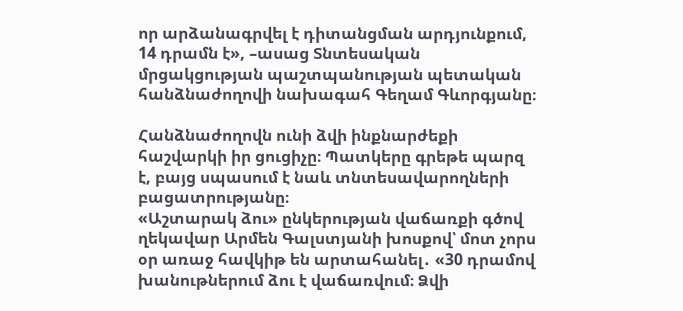որ արձանագրվել է դիտանցման արդյունքում, 14 դրամն է», –ասաց Տնտեսական մրցակցության պաշտպանության պետական հանձնաժողովի նախագահ Գեղամ Գևորգյանը։

Հանձնաժողովն ունի ձվի ինքնարժեքի հաշվարկի իր ցուցիչը։ Պատկերը գրեթե պարզ է, բայց սպասում է նաև տնտեսավարողների բացատրությանը։
«Աշտարակ ձու» ընկերության վաճառքի գծով ղեկավար Արմեն Գալստյանի խոսքով՝ մոտ չորս օր առաջ հավկիթ են արտահանել․ «30 դրամով խանութներում ձու է վաճառվում։ Ձվի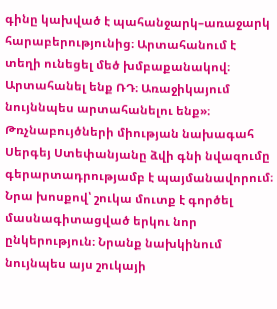գինը կախված է պահանջարկ–առաջարկ հարաբերությունից։ Արտահանում է տեղի ունեցել մեծ խմբաքանակով։ Արտահանել ենք ՌԴ։ Առաջիկայում նույննպես արտահանելու ենք»։
Թռչնաբույծների միության նախագահ Սերգեյ Ստեփանյանը ձվի գնի նվազումը գերարտադրությամբ է պայմանավորում։ Նրա խոսքով՝ շուկա մուտք է գործել մասնագիտացված երկու նոր ընկերություն։ Նրանք նախկինում նույնպես այս շուկայի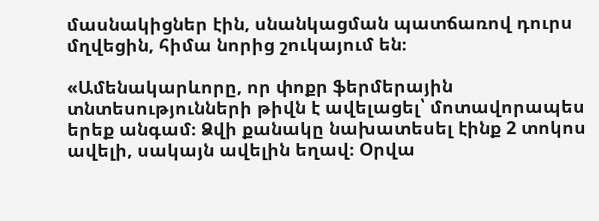մասնակիցներ էին, սնանկացման պատճառով դուրս մղվեցին, հիմա նորից շուկայում են։

«Ամենակարևորը, որ փոքր ֆերմերային տնտեսությունների թիվն է ավելացել՝ մոտավորապես երեք անգամ։ Ձվի քանակը նախատեսել էինք 2 տոկոս ավելի, սակայն ավելին եղավ։ Օրվա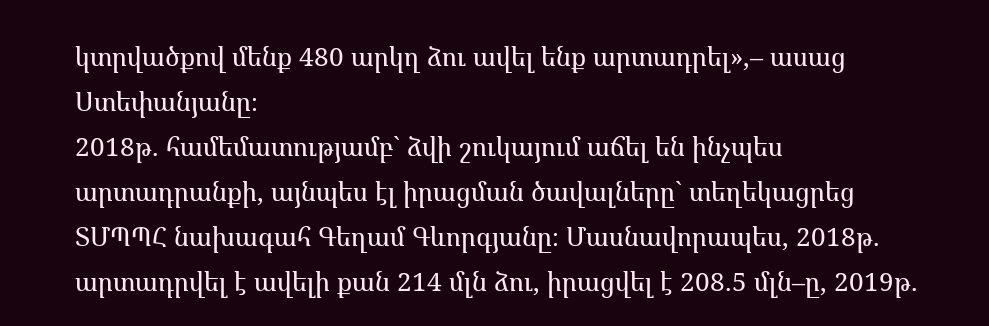կտրվածքով մենք 480 արկղ ձու ավել ենք արտադրել»,– ասաց Ստեփանյանը։
2018թ. համեմատությամբ` ձվի շուկայում աճել են ինչպես արտադրանքի, այնպես էլ իրացման ծավալները` տեղեկացրեց ՏՄՊՊՀ նախագահ Գեղամ Գևորգյանը։ Մասնավորապես, 2018թ. արտադրվել է ավելի քան 214 մլն ձու, իրացվել է 208.5 մլն–ը, 2019թ.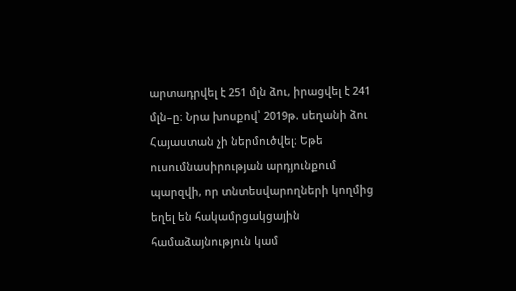արտադրվել է 251 մլն ձու, իրացվել է 241 մլն–ը։ Նրա խոսքով՝ 2019թ. սեղանի ձու Հայաստան չի ներմուծվել։ Եթե ուսումնասիրության արդյունքում պարզվի, որ տնտեսվարողների կողմից եղել են հակամրցակցային համաձայնություն կամ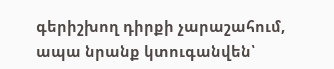գերիշխող դիրքի չարաշահում, ապա նրանք կտուգանվեն՝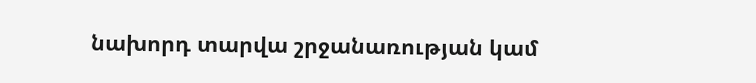նախորդ տարվա շրջանառության կամ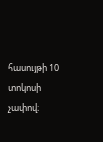հասույթի 10 տոկոսի չափով։